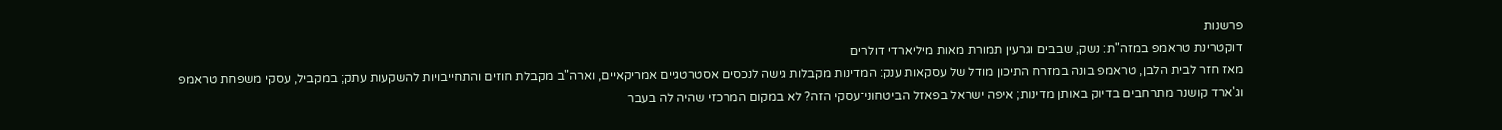פרשנות
דוקטרינת טראמפ במזה"ת: נשק, שבבים וגרעין תמורת מאות מיליארדי דולרים
מאז חזר לבית הלבן, טראמפ בונה במזרח התיכון מודל של עסקאות ענק: המדינות מקבלות גישה לנכסים אסטרטגיים אמריקאיים, וארה"ב מקבלת חוזים והתחייבויות להשקעות עתק; במקביל, עסקי משפחת טראמפ וג'ארד קושנר מתרחבים בדיוק באותן מדינות; איפה ישראל בפאזל הביטחוני־עסקי הזה? לא במקום המרכזי שהיה לה בעבר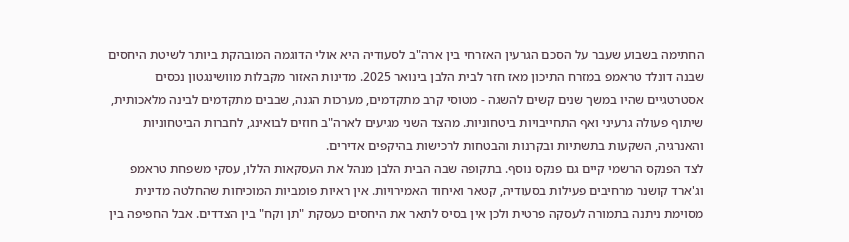החתימה בשבוע שעבר על הסכם הגרעין האזרחי בין ארה"ב לסעודיה היא אולי הדוגמה המובהקת ביותר לשיטת היחסים שבנה דונלד טראמפ במזרח התיכון מאז חזר לבית הלבן בינואר 2025. מדינות האזור מקבלות מוושינגטון נכסים אסטרטגיים שהיו במשך שנים קשים להשגה - מטוסי קרב מתקדמים, מערכות הגנה, שבבים מתקדמים לבינה מלאכותית, שיתוף פעולה גרעיני ואף התחייבויות ביטחוניות. מהצד השני מגיעים לארה"ב חוזים לבואינג, לחברות הביטחוניות והאנרגיה, השקעות בתשתיות ובקרנות והבטחות לרכישות בהיקפים אדירים.
לצד הפנקס הרשמי קיים גם פנקס נוסף. בתקופה שבה הבית הלבן מנהל את העסקאות הללו, עסקי משפחת טראמפ וג'ארד קושנר מרחיבים פעילות בסעודיה, קטאר ואיחוד האמירויות. אין ראיות פומביות המוכיחות שהחלטה מדינית מסוימת ניתנה בתמורה לעסקה פרטית ולכן אין בסיס לתאר את היחסים כעסקת "תן וקח" בין הצדדים. אבל החפיפה בין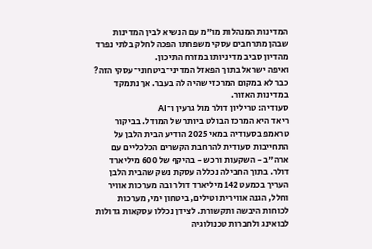המדינות המנהלות מו"מ עם הנשיא לבין המדינות שבהן מתרחבים עסקי משפחתו הפכה לחלק בלתי נפרד מהדיון סביב מדיניותו במזרח התיכון.
ואיפה ישראל בתוך הפאזל המדיני־ביטחוני־עסקי הזה? כבר לא במקום המרכזי שהיה לה בעבר. אך נתמקד במדינות האזור.
סעודיה: טריליון דולר מול גרעין ו־AI
ריאד היא המרכז הבולט ביותר של המודל. בביקור טראמפ בסעודיה במאי 2025 הודיע הבית הלבן על התחייבות סעודית להרחבת הקשרים הכלכליים עם ארה"ב - השקעות ורכש - בהיקף של 600 מיליארד דולר. בתוך החבילה נכללה עסקת נשק שהבית הלבן העריך בכמעט 142 מיליארד דולר ובה מערכות אוויר וחלל, הגנה אווירית וטילים, ביטחון ימי, מערכות לכוחות היבשה ותקשורת. לצידן נכללו עסקאות גדולות לבואינג ולחברות טכנולוגיה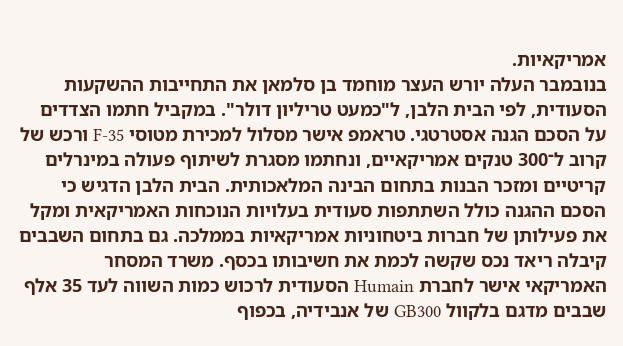אמריקאיות.
בנובמבר העלה יורש העצר מוחמד בן סלמאן את התחייבות ההשקעות הסעודית, לפי הבית הלבן, ל"כמעט טריליון דולר". במקביל חתמו הצדדים על הסכם הגנה אסטרטגי. טראמפ אישר מסלול למכירת מטוסי F-35 ורכש של קרוב ל־300 טנקים אמריקאיים, ונחתמו מסגרת לשיתוף פעולה במינרלים קריטיים ומזכר הבנות בתחום הבינה המלאכותית. הבית הלבן הדגיש כי הסכם ההגנה כולל השתתפות סעודית בעלויות הנוכחות האמריקאית ומקל את פעילותן של חברות ביטחוניות אמריקאיות בממלכה. גם בתחום השבבים קיבלה ריאד נכס שקשה לכמת את חשיבותו בכסף. משרד המסחר האמריקאי אישר לחברת Humain הסעודית לרכוש כמות השווה לעד 35 אלף שבבים מדגם בלקוול GB300 של אנבידיה, בכפוף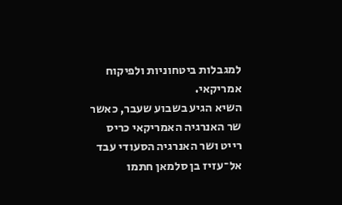למגבלות ביטחוניות ולפיקוח אמריקאי.
השיא הגיע בשבוע שעבר, כאשר שר האנרגיה האמריקאי כריס רייט ושר האנרגיה הסעודי עבד אל־עזיז בן סלמאן חתמו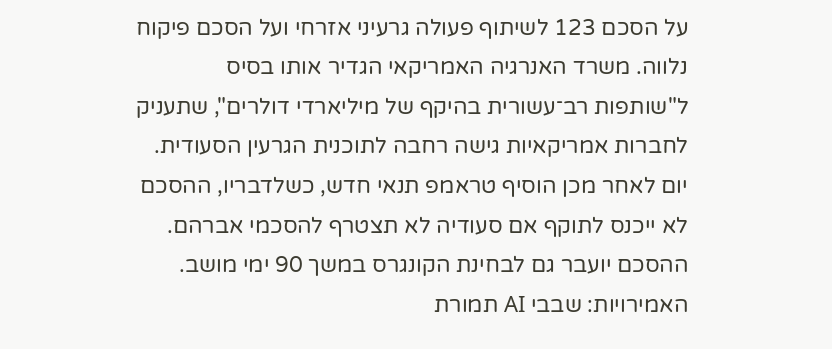על הסכם 123 לשיתוף פעולה גרעיני אזרחי ועל הסכם פיקוח נלווה. משרד האנרגיה האמריקאי הגדיר אותו בסיס ל"שותפות רב־עשורית בהיקף של מיליארדי דולרים", שתעניק לחברות אמריקאיות גישה רחבה לתוכנית הגרעין הסעודית. יום לאחר מכן הוסיף טראמפ תנאי חדש, כשלדבריו, ההסכם לא ייכנס לתוקף אם סעודיה לא תצטרף להסכמי אברהם. ההסכם יועבר גם לבחינת הקונגרס במשך 90 ימי מושב.
האמירויות: שבבי AI תמורת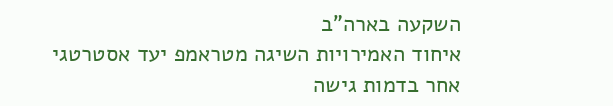השקעה בארה"ב
איחוד האמירויות השיגה מטראמפ יעד אסטרטגי אחר בדמות גישה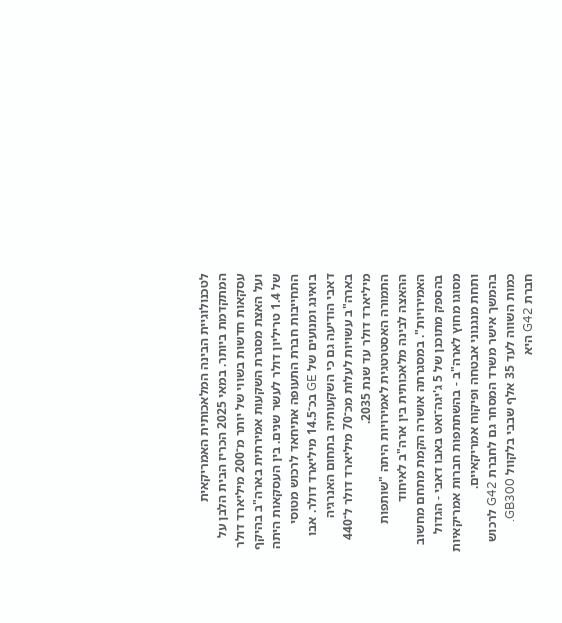לטכנולוגיית הבינה המלאכותית האמריקאית המתקדמת ביותר. במאי 2025 הכריז הבית הלבן על עסקאות חדשות בשווי של יותר מ־200 מיליארד דולר ועל האצת מסגרת השקעות אמירתית בארה"ב בהיקף של 1.4 טריליון דולר לעשר שנים. בין העסקאות היתה התחייבות חברת התעופה אתיחאד לרכוש מטוסי בואינג ומנועים של GE בכ־14.5 מיליארד דולר. אבו דאבי הודיעה גם כי השקעותיה בתחום האנרגיה בארה"ב עשויות לעלות מכ־70 מיליארד דולר ל־440 מיליארד דולר עד שנת 2035.
התמורה האסטרטגית לאמירויות היתה "שותפות ההאצה לבינה מלאכותית בין ארה"ב לאיחוד האמירויות". במסגרתה אושרה הקמת מתחם מחשוב בהספק מתוכנן של 5 ג'יגה־ואט באבו דאבי - הגדול מסוגו מחוץ לארה"ב - בהשתתפות חברות אמריקאיות ותחת מנגנוני אבטחה ופיקוח אמריקאיים.
בהמשך אישר משרד המסחר גם לחברת G42 לרכוש כמות השווה לעד 35 אלף שבבי בלקוול GB300. חברת G42 היא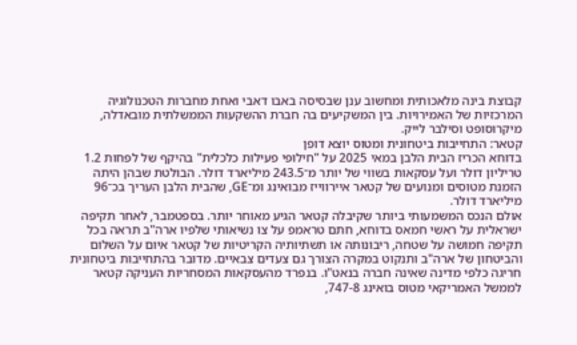קבוצת בינה מלאכותית ומחשוב ענן שבסיסה באבו דאבי ואחת מחברות הטכנולוגיה המרכזיות של האמירויות. בין המשקיעים בה חברת ההשקעות הממשלתית מובאדלה, מיקרוסופט וסילבר לייק.
קטאר: התחייבות ביטחונית ומטוס יוצא דופן
בדוחא הכריז הבית הלבן במאי 2025 על "חילופי פעילות כלכלית" בהיקף של לפחות 1.2 טריליון דולר ועל עסקאות בשווי של יותר מ־243.5 מיליארד דולר. הבולטת שבהן היתה הזמנת מטוסים ומנועים של קטאר איירווייז מבואינג ומ־GE, שהבית הלבן העריך בכ־96 מיליארד דולר.
אולם הנכס המשמעותי ביותר שקיבלה קטאר הגיע מאוחר יותר. בספטמבר, לאחר תקיפה ישראלית על ראשי חמאס בדוחא, חתם טראמפ על צו נשיאותי שלפיו ארה"ב תראה בכל תקיפה חמושה על שטחה, ריבונותה או תשתיותיה הקריטיות של קטאר איום על השלום והביטחון של ארה"ב ותנקוט במקרה הצורך גם צעדים צבאיים. מדובר בהתחייבות ביטחונית חריגה כלפי מדינה שאינה חברה בנאט"ו. בנפרד מהעסקאות המסחריות העניקה קטאר לממשל האמריקאי מטוס בואינג 747-8,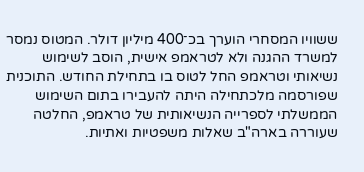ששוויו המסחרי הוערך בכ־400 מיליון דולר. המטוס נמסר למשרד ההגנה ולא לטראמפ אישית, הוסב לשימוש נשיאותי וטראמפ החל לטוס בו בתחילת החודש. התוכנית שפורסמה מלכתחילה היתה להעבירו בתום השימוש הממשלתי לספרייה הנשיאותית של טראמפ, החלטה שעוררה בארה"ב שאלות משפטיות ואתיות.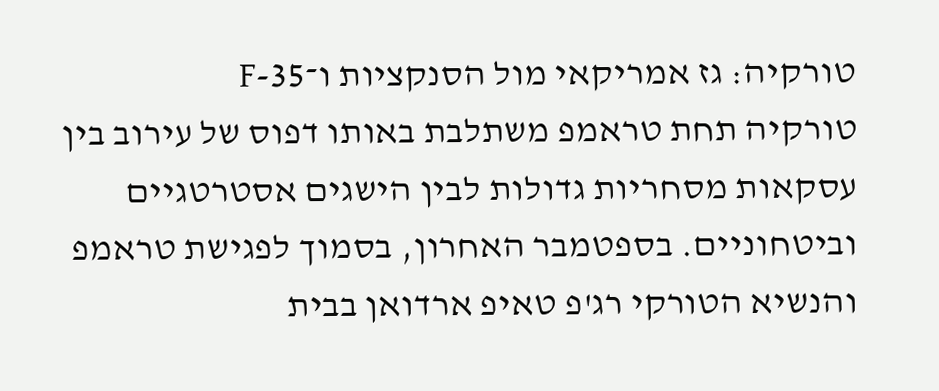טורקיה: גז אמריקאי מול הסנקציות ו־F-35
טורקיה תחת טראמפ משתלבת באותו דפוס של עירוב בין עסקאות מסחריות גדולות לבין הישגים אסטרטגיים וביטחוניים. בספטמבר האחרון, בסמוך לפגישת טראמפ והנשיא הטורקי רג'פ טאיפ ארדואן בבית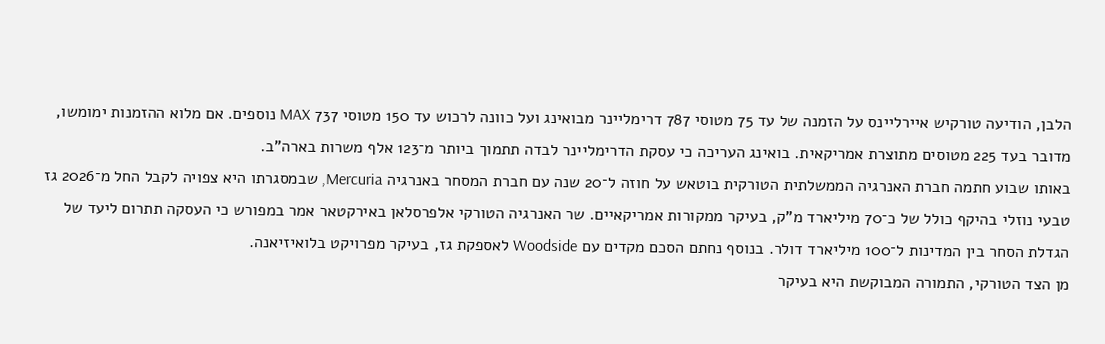הלבן, הודיעה טורקיש איירליינס על הזמנה של עד 75 מטוסי 787 דרימליינר מבואינג ועל כוונה לרכוש עד 150 מטוסי 737 MAX נוספים. אם מלוא ההזמנות ימומשו, מדובר בעד 225 מטוסים מתוצרת אמריקאית. בואינג העריכה כי עסקת הדרימליינר לבדה תתמוך ביותר מ־123 אלף משרות בארה"ב.
באותו שבוע חתמה חברת האנרגיה הממשלתית הטורקית בוטאש על חוזה ל־20 שנה עם חברת המסחר באנרגיה Mercuria, שבמסגרתו היא צפויה לקבל החל מ־2026 גז טבעי נוזלי בהיקף כולל של כ־70 מיליארד מ"ק, בעיקר ממקורות אמריקאיים. שר האנרגיה הטורקי אלפרסלאן באירקטאר אמר במפורש כי העסקה תתרום ליעד של הגדלת הסחר בין המדינות ל־100 מיליארד דולר. בנוסף נחתם הסכם מקדים עם Woodside לאספקת גז, בעיקר מפרויקט בלואיזיאנה.
מן הצד הטורקי, התמורה המבוקשת היא בעיקר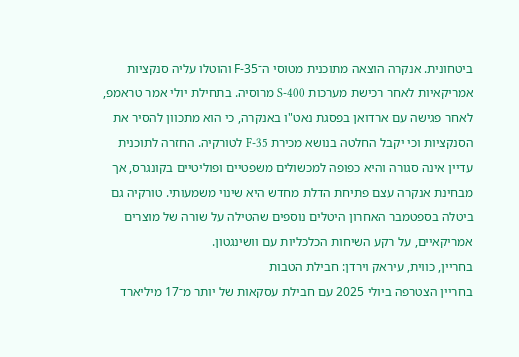ביטחונית. אנקרה הוצאה מתוכנית מטוסי ה־F-35 והוטלו עליה סנקציות אמריקאיות לאחר רכישת מערכות S-400 מרוסיה. בתחילת יולי אמר טראמפ, לאחר פגישה עם ארדואן בפסגת נאט"ו באנקרה, כי הוא מתכוון להסיר את הסנקציות וכי יקבל החלטה בנושא מכירת F-35 לטורקיה. החזרה לתוכנית עדיין אינה סגורה והיא כפופה למכשולים משפטיים ופוליטיים בקונגרס, אך מבחינת אנקרה עצם פתיחת הדלת מחדש היא שינוי משמעותי. טורקיה גם ביטלה בספטמבר האחרון היטלים נוספים שהטילה על שורה של מוצרים אמריקאיים, על רקע השיחות הכלכליות עם וושינגטון.
בחריין, כווית, עיראק וירדן: חבילת הטבות
בחריין הצטרפה ביולי 2025 עם חבילת עסקאות של יותר מ־17 מיליארד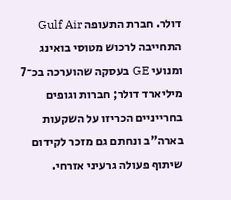דולר. חברת התעופה Gulf Air התחייבה לרכוש מטוסי בואינג ומנועי GE בעסקה שהוערכה בכ־7 מיליארד דולר; חברות וגופים בחרייניים הכריזו על השקעות בארה"ב ונחתם גם מזכר לקידום שיתוף פעולה גרעיני אזרחי.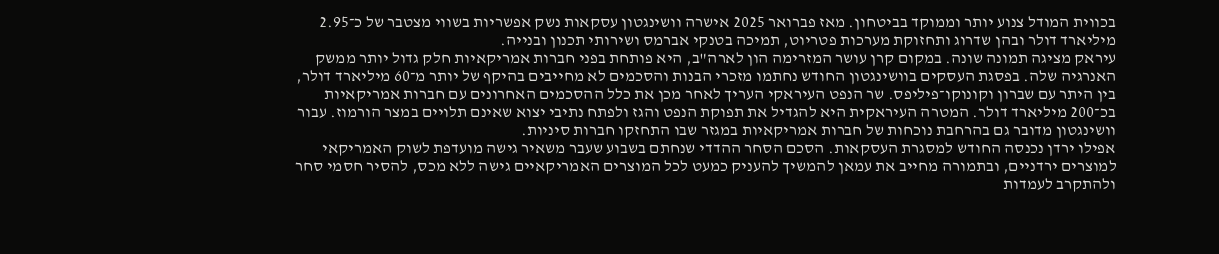בכווית המודל צנוע יותר וממוקד בביטחון. מאז פברואר 2025 אישרה וושינגטון עסקאות נשק אפשריות בשווי מצטבר של כ־2.95 מיליארד דולר ובהן שדרוג ותחזוקת מערכות פטריוט, תמיכה בטנקי אברמס ושירותי תכנון ובנייה.
עיראק מציגה תמונה שונה. במקום קרן עושר המזרימה הון לארה"ב, היא פותחת בפני חברות אמריקאיות חלק גדול יותר ממשק האנרגיה שלה. בפסגת העסקים בוושינגטון החודש נחתמו מזכרי הבנות והסכמים לא מחייבים בהיקף של יותר מ־60 מיליארד דולר, בין היתר עם שברון וקונוקו־פיליפס. שר הנפט העיראקי העריך לאחר מכן את כלל ההסכמים האחרונים עם חברות אמריקאיות בכ־200 מיליארד דולר. המטרה העיראקית היא להגדיל את תפוקת הנפט והגז ולפתח נתיבי יצוא שאינם תלויים במצר הורמוז. עבור וושינגטון מדובר גם בהרחבת נוכחות של חברות אמריקאיות במגזר שבו התחזקו חברות סיניות.
אפילו ירדן נכנסה החודש למסגרת העסקאות. הסכם הסחר ההדדי שנחתם בשבוע שעבר משאיר גישה מועדפת לשוק האמריקאי למוצרים ירדניים, ובתמורה מחייב את עמאן להמשיך להעניק כמעט לכל המוצרים האמריקאיים גישה ללא מכס, להסיר חסמי סחר ולהתקרב לעמדות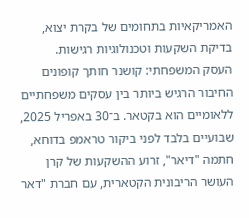האמריקאיות בתחומים של בקרת יצוא, בדיקת השקעות וטכנולוגיות רגישות.
העסק המשפחתי: קושנר חותך קופונים
החיבור הרגיש ביותר בין עסקים משפחתיים ללאומיים הוא בקטאר. ב־30 באפריל 2025, שבועיים בלבד לפני ביקור טראמפ בדוחא, חתמה "דיאר", זרוע ההשקעות של קרן העושר הריבונית הקטארית, עם חברת "דאר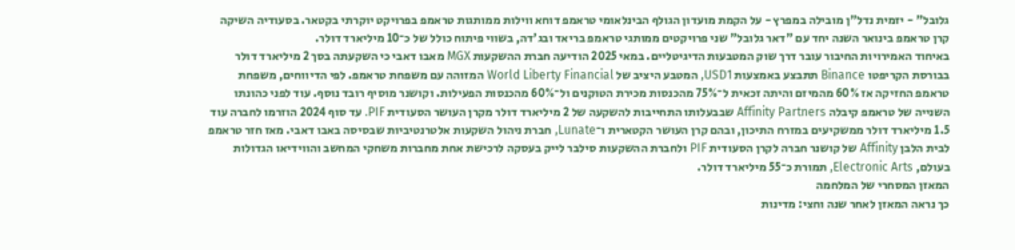גלובל" - יזמית נדל"ן מובילה במפרץ - על הקמת מועדון הגולף הבינלאומי טראמפ דוחא ווילות ממותגות טראמפ בפרויקט יוקרתי בקטאר. בסעודיה השיקה קרן טראמפ בינואר השנה יחד עם "דאר גלובל" שני פרויקטים ממותגי טראמפ בריאד ובג'דה, בשווי פיתוח כולל של כ־10 מיליארד דולר.
באיחוד האמירויות החיבור עובר דרך שוק המטבעות הדיגיטליים. במאי 2025 הודיעה חברת ההשקעות MGX מאבו דאבי כי השקעתה בסך 2 מיליארד דולר בבורסת הקריפטו Binance תתבצע באמצעות USD1, המטבע היציב של World Liberty Financial המזוהה עם משפחת טראמפ. לפי הדיווחים, משפחת טראמפ החזיקה אז 60% מהמיזם והיתה זכאית ל־75% מהכנסות מכירת הטוקנים ול־60% מהכנסות הפעילות. וקושנר מוסיף רובד נוסף. עוד לפני כהונתו השנייה של טראמפ קיבלה Affinity Partners שבבעלותו התחייבות להשקעה של 2 מיליארד דולר מקרן העושר הסעודית PIF. עד סוף 2024 הוזרמו לחברה עוד 1.5 מיליארד דולר ממשקיעים במזרח התיכון, ובהם קרן העושר הקטארית ו־Lunate, חברת ניהול השקעות אלטרנטיביות שבסיסה באבו דאבי. מאז חזר טראמפ לבית הלבן Affinity של קושנר חברה לקרן הסעודית PIF ולחברת ההשקעות סילבר לייק בעסקה לרכישת אחת מחברות משחקי המחשב והווידיאו הגדולות בעולם, Electronic Arts, תמורת כ־55 מיליארד דולר.
המאזן המסחרי של המלחמה
כך נראה המאזן לאחר שנה וחצי: מדינות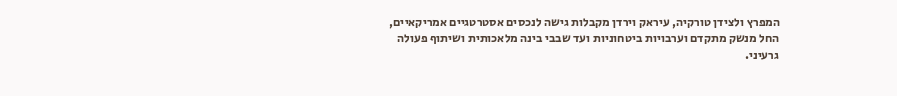המפרץ ולצידן טורקיה, עיראק וירדן מקבלות גישה לנכסים אסטרטגיים אמריקאיים, החל מנשק מתקדם וערבויות ביטחוניות ועד שבבי בינה מלאכותית ושיתוף פעולה גרעיני.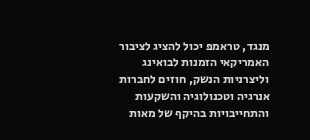מנגד, טראמפ יכול להציג לציבור האמריקאי הזמנות לבואינג וליצרניות הנשק, חוזים לחברות אנרגיה וטכנולוגיה והשקעות והתחייבויות בהיקף של מאות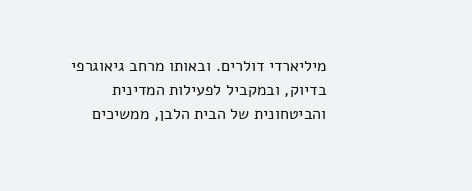מיליארדי דולרים. ובאותו מרחב גיאוגרפי בדיוק, ובמקביל לפעילות המדינית והביטחונית של הבית הלבן, ממשיכים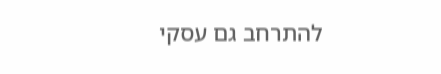להתרחב גם עסקי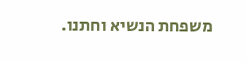משפחת הנשיא וחתנו.